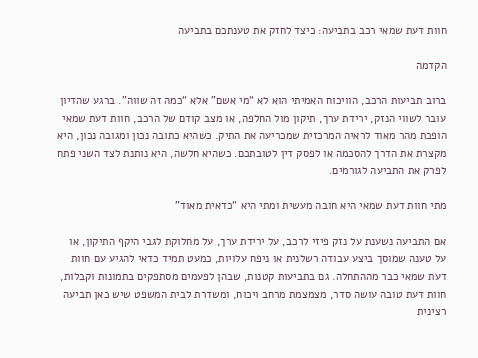חוות דעת שמאי רכב בתביעה: כיצד לחזק את טענתכם בתביעה

הקדמה

ברוב תביעות הרכב, הוויכוח האמיתי הוא לא “מי אשם” אלא “כמה זה שווה”. ברגע שהדיון עובר לשווי הנזק, ירידת ערך, תיקון מול החלפה, או מצב קודם של הרכב, חוות דעת שמאי הופכת מהר מאוד לראיה המרכזית שמכריעה את התיק. כשהיא כתובה נכון ומגובה נכון, היא מקצרת את הדרך להסכמה או לפסק דין לטובתכם. כשהיא חלשה, היא נותנת לצד השני פתח לפרק את התביעה לגורמים.

מתי חוות דעת שמאי היא חובה מעשית ומתי היא “כדאית מאוד”

אם התביעה נשענת על נזק פיזי לרכב, על ירידת ערך, על מחלוקת לגבי היקף התיקון, או על טענה שמוסך ביצע עבודה רשלנית או ניפח עלויות, כמעט תמיד כדאי להגיע עם חוות דעת שמאי כבר מההתחלה. גם בתביעות קטנות, שבהן לפעמים מסתפקים בתמונות וקבלות, חוות דעת טובה עושה סדר, מצמצמת מרחב ויכוח, ומשדרת לבית המשפט שיש כאן תביעה רצינית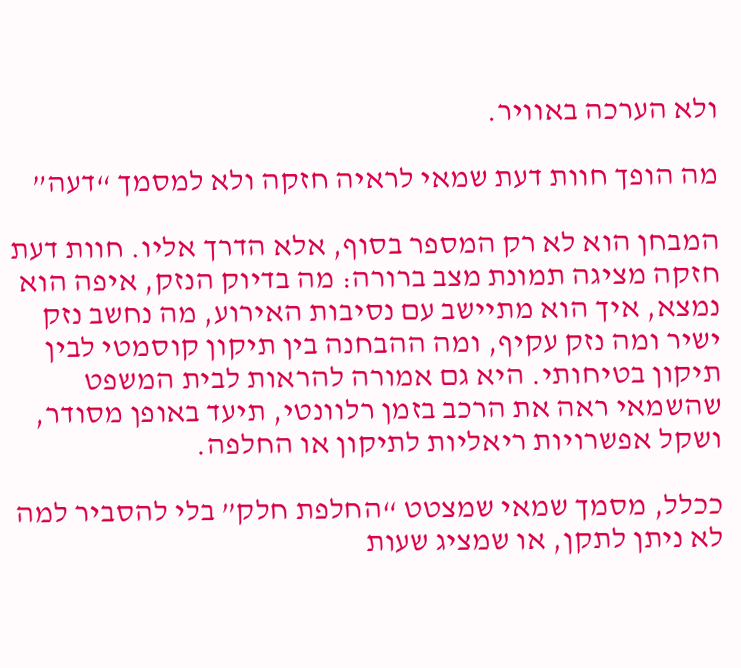ולא הערכה באוויר.

מה הופך חוות דעת שמאי לראיה חזקה ולא למסמך “דעה”

המבחן הוא לא רק המספר בסוף, אלא הדרך אליו. חוות דעת חזקה מציגה תמונת מצב ברורה: מה בדיוק הנזק, איפה הוא נמצא, איך הוא מתיישב עם נסיבות האירוע, מה נחשב נזק ישיר ומה נזק עקיף, ומה ההבחנה בין תיקון קוסמטי לבין תיקון בטיחותי. היא גם אמורה להראות לבית המשפט שהשמאי ראה את הרכב בזמן רלוונטי, תיעד באופן מסודר, ושקל אפשרויות ריאליות לתיקון או החלפה.

ככלל, מסמך שמאי שמצטט “החלפת חלק” בלי להסביר למה לא ניתן לתקן, או שמציג שעות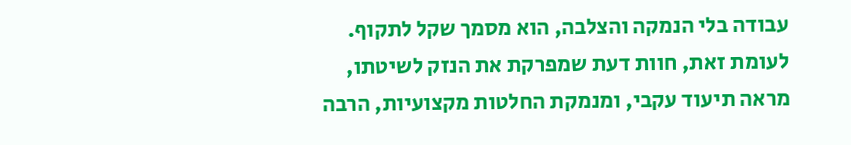עבודה בלי הנמקה והצלבה, הוא מסמך שקל לתקוף. לעומת זאת, חוות דעת שמפרקת את הנזק לשיטתו, מראה תיעוד עקבי, ומנמקת החלטות מקצועיות, הרבה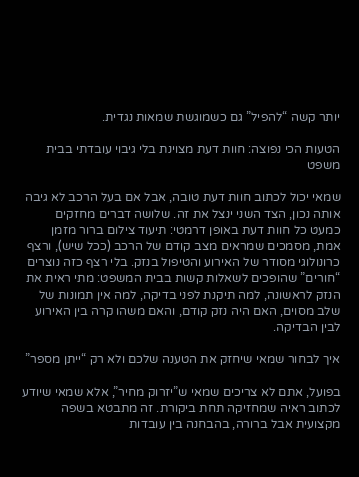יותר קשה “להפיל” גם כשמוגשת שמאות נגדית.

הטעות הכי נפוצה: חוות דעת מצוינת בלי גיבוי עובדתי בבית משפט

שמאי יכול לכתוב חוות דעת טובה, אבל אם בעל הרכב לא גיבה אותה נכון, הצד השני ינצל את זה. שלושה דברים מחזקים כמעט כל חוות דעת באופן דרמטי: תיעוד צילום ברור מזמן אמת, מסמכים שמראים מצב קודם של הרכב (ככל שיש), ורצף כרונולוגי מסודר של האירוע והטיפול בנזק. בלי רצף כזה נוצרים “חורים” שהופכים לשאלות קשות בבית המשפט: מתי ראית את הנזק לראשונה, למה תיקנת לפני בדיקה, למה אין תמונות של שלב מסוים, האם היה נזק קודם, והאם משהו קרה בין האירוע לבין הבדיקה.

איך לבחור שמאי שיחזק את הטענה שלכם ולא רק “ייתן מספר”

בפועל, אתם לא צריכים שמאי ש”יזרוק מחיר”, אלא שמאי שיודע לכתוב ראיה שמחזיקה תחת ביקורת. זה מתבטא בשפה מקצועית אבל ברורה, בהבחנה בין עובדות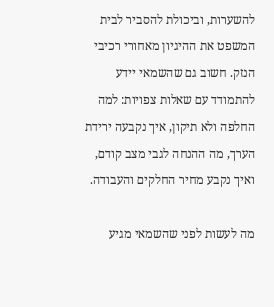להשערות, וביכולת להסביר לבית המשפט את ההיגיון מאחורי רכיבי הנזק. חשוב גם שהשמאי יידע להתמודד עם שאלות צפויות: למה החלפה ולא תיקון, איך נקבעה ירידת הערך, מה ההנחה לגבי מצב קודם, ואיך נקבע מחיר החלקים והעבודה.

מה לעשות לפני שהשמאי מגיע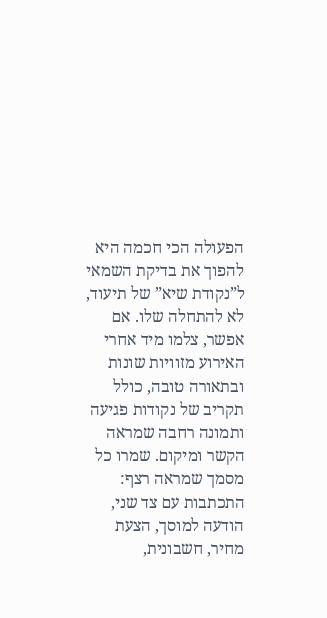הפעולה הכי חכמה היא להפוך את בדיקת השמאי ל”נקודת שיא” של תיעוד, לא להתחלה שלו. אם אפשר, צלמו מיד אחרי האירוע מזוויות שונות ובתאורה טובה, כולל תקריב של נקודות פגיעה ותמונה רחבה שמראה הקשר ומיקום. שמרו כל מסמך שמראה רצף: התכתבות עם צד שני, הודעה למוסך, הצעת מחיר, חשבונית,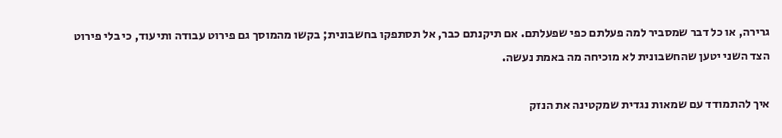גרירה, או כל דבר שמסביר למה פעלתם כפי שפעלתם. אם תיקנתם כבר, אל תסתפקו בחשבונית; בקשו מהמוסך גם פירוט עבודה ותיעוד, כי בלי פירוט הצד השני יטען שהחשבונית לא מוכיחה מה באמת נעשה.

איך להתמודד עם שמאות נגדית שמקטינה את הנזק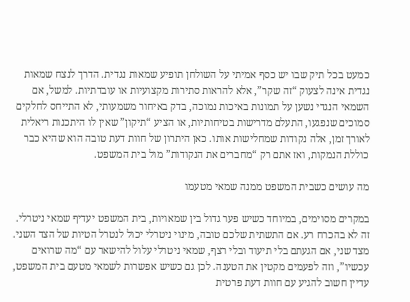כמעט בכל תיק שבו יש כסף אמיתי על השולחן תופיע שמאות נגדית. הדרך לנצח שמאות נגדית אינה לצעוק “זה שקר”, אלא להראות סתירות מקצועיות או עובדתיות. למשל, אם השמאי הנגדי נשען על תמונות באיכות נמוכה, בדק באיחור משמעותי, לא התייחס לחלקים סמוכים שנפגעו, התעלם מדרישות בטיחותיות, או הציע “תיקון” שאין לו היתכנות ריאלית לאורך זמן, אלה נקודות שמחלישות אותו. כאן היתרון של חוות דעת טובה הוא שהיא כבר כוללת הנמקות, ואז אתם רק “מחברים את הנקודות” מול בית המשפט.

מה עושים כשבית המשפט ממנה שמאי מטעמו

במקרים מסוימים, במיוחד כשיש פער גדול בין שמאויות, בית המשפט יעדיף שמאי ניטרלי. זה לא בהכרח רע. אם התשתית שלכם טובה, מינוי ניטרלי יכול לנטרל הטיות של הצד השני. מצד שני, אם הגעתם בלי תיעוד ובלי רצף, שמאי ניטרלי עלול להישאר עם “מה שרואים עכשיו”, וזה לפעמים מקטין את הטענה. לכן גם כשיש אפשרות לשמאי מטעם בית המשפט, עדיין חשוב להגיע עם חוות דעת פרטית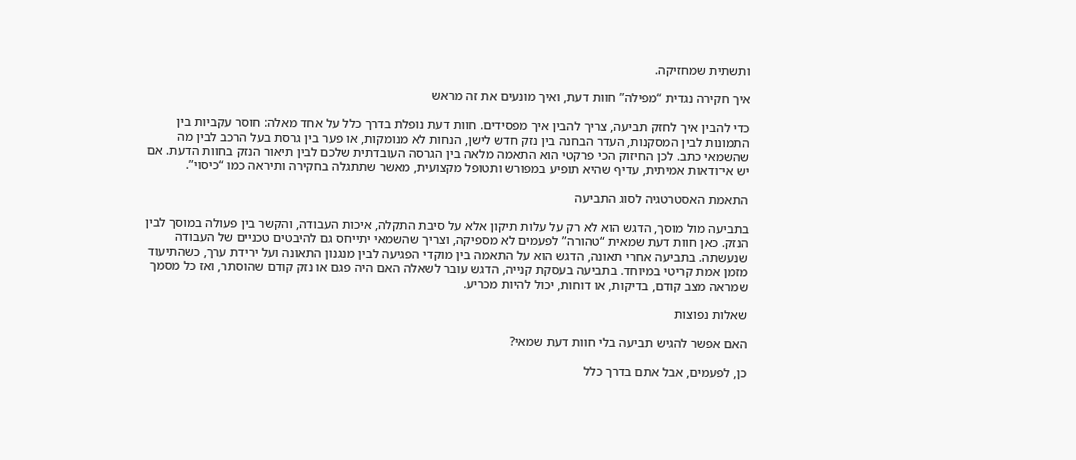ותשתית שמחזיקה.

איך חקירה נגדית “מפילה” חוות דעת, ואיך מונעים את זה מראש

כדי להבין איך לחזק תביעה, צריך להבין איך מפסידים. חוות דעת נופלת בדרך כלל על אחד מאלה: חוסר עקביות בין התמונות לבין המסקנות, העדר הבחנה בין נזק חדש לישן, הנחות לא מנומקות, או פער בין גרסת בעל הרכב לבין מה שהשמאי כתב. לכן החיזוק הכי פרקטי הוא התאמה מלאה בין הגרסה העובדתית שלכם לבין תיאור הנזק בחוות הדעת. אם יש אי־ודאות אמיתית, עדיף שהיא תופיע במפורש ותטופל מקצועית, מאשר שתתגלה בחקירה ותיראה כמו “כיסוי”.

התאמת האסטרטגיה לסוג התביעה

בתביעה מול מוסך, הדגש הוא לא רק על עלות תיקון אלא על סיבת התקלה, איכות העבודה, והקשר בין פעולה במוסך לבין הנזק. כאן חוות דעת שמאית “טהורה” לפעמים לא מספיקה, וצריך שהשמאי יתייחס גם להיבטים טכניים של העבודה שנעשתה. בתביעה אחרי תאונה, הדגש הוא על התאמה בין מוקדי הפגיעה לבין מנגנון התאונה ועל ירידת ערך, כשהתיעוד מזמן אמת קריטי במיוחד. בתביעה בעסקת קנייה, הדגש עובר לשאלה האם היה פגם או נזק קודם שהוסתר, ואז כל מסמך שמראה מצב קודם, בדיקות, או דוחות, יכול להיות מכריע.

שאלות נפוצות

האם אפשר להגיש תביעה בלי חוות דעת שמאי?

כן, לפעמים, אבל אתם בדרך כלל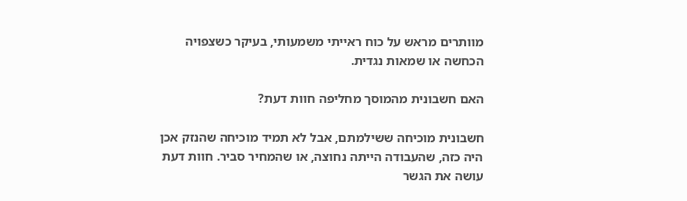מוותרים מראש על כוח ראייתי משמעותי, בעיקר כשצפויה הכחשה או שמאות נגדית.

האם חשבונית מהמוסך מחליפה חוות דעת?

חשבונית מוכיחה ששילמתם, אבל לא תמיד מוכיחה שהנזק אכן היה כזה, שהעבודה הייתה נחוצה, או שהמחיר סביר. חוות דעת עושה את הגשר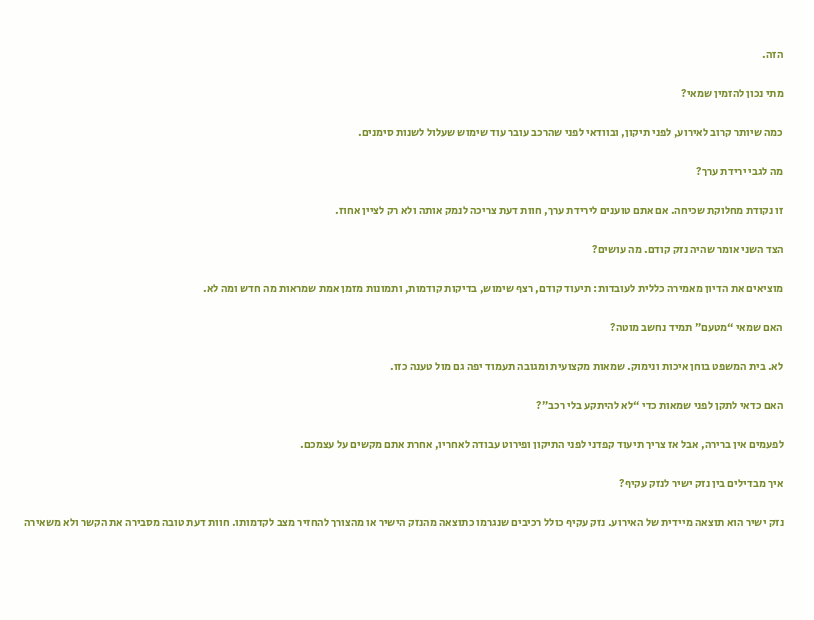הזה.

מתי נכון להזמין שמאי?

כמה שיותר קרוב לאירוע, לפני תיקון, ובוודאי לפני שהרכב עובר עוד שימוש שעלול לשנות סימנים.

מה לגבי ירידת ערך?

זו נקודת מחלוקת שכיחה. אם אתם טוענים לירידת ערך, חוות דעת צריכה לנמק אותה ולא רק לציין אחוז.

הצד השני אומר שהיה נזק קודם. מה עושים?

מוציאים את הדיון מאמירה כללית לעובדות: תיעוד קודם, רצף שימוש, בדיקות קודמות, ותמונות מזמן אמת שמראות מה חדש ומה לא.

האם שמאי “מטעם” תמיד נחשב מוטה?

לא. בית המשפט בוחן איכות ונימוק. שמאות מקצועית ומגובה תעמוד יפה גם מול טענה כזו.

האם כדאי לתקן לפני שמאות כדי “לא להיתקע בלי רכב”?

לפעמים אין ברירה, אבל אז צריך תיעוד קפדני לפני התיקון ופירוט עבודה לאחריו, אחרת אתם מקשים על עצמכם.

איך מבדילים בין נזק ישיר לנזק עקיף?

נזק ישיר הוא תוצאה מיידית של האירוע. נזק עקיף כולל רכיבים שנגרמו כתוצאה מהנזק הישיר או מהצורך להחזיר מצב לקדמותו. חוות דעת טובה מסבירה את הקשר ולא משאירה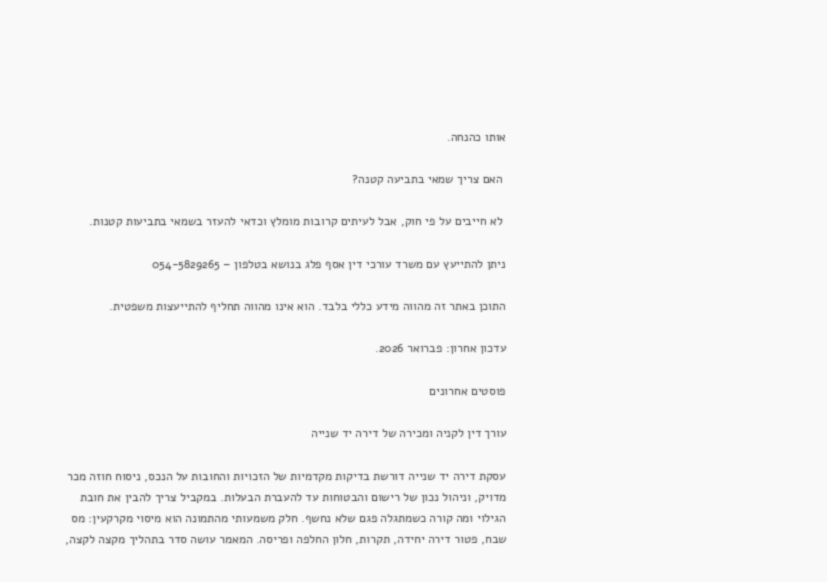אותו כהנחה.

 האם צריך שמאי בתביעה קטנה?

 לא חייבים על פי חוק, אבל לעיתים קרובות מומלץ וכדאי להעזר בשמאי בתביעות קטנות.

ניתן להתייעץ עם משרד עורכי דין אסף פלג בנושא בטלפון – 054-5829265

התוכן באתר זה מהווה מידע כללי בלבד. הוא אינו מהווה תחליף להתייעצות משפטית.

עדכון אחרון: פברואר 2026.

פוסטים אחרונים

עורך דין לקניה ומכירה של דירה יד שנייה

עסקת דירה יד שנייה דורשת בדיקות מקדמיות של הזכויות והחובות על הנכס, ניסוח חוזה מכר מדויק, וניהול נכון של רישום והבטוחות עד להעברת הבעלות. במקביל צריך להבין את חובת הגילוי ומה קורה כשמתגלה פגם שלא נחשף. חלק משמעותי מהתמונה הוא מיסוי מקרקעין: מס שבח, פטור דירה יחידה, תקרות, חלון החלפה ופריסה. המאמר עושה סדר בתהליך מקצה לקצה,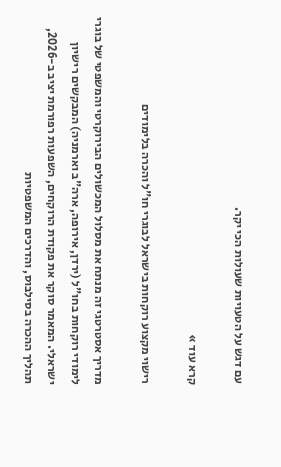עם דגש על הטעויות שעולות הכי יקר.

קרא עוד »

רישוי מקצוע רוקחות בישראל לבוגרי חו"ל והכרה בלימודים

מדריך אסטרטגי זה מנתח את מסלול המכשולים הבירוקרטי והמשפטי של בוגרי לימודי רוקחות בחו"ל (ירדן, אירופה, ארה"ב וארמניה) המבקשים רישיון ישראלי. המאמר סוקר את פקודת הרוקחים, השפעות רפורמת יציב ב-2026, תהליך ההכרה בסילבוס, והדרכים המשפטיות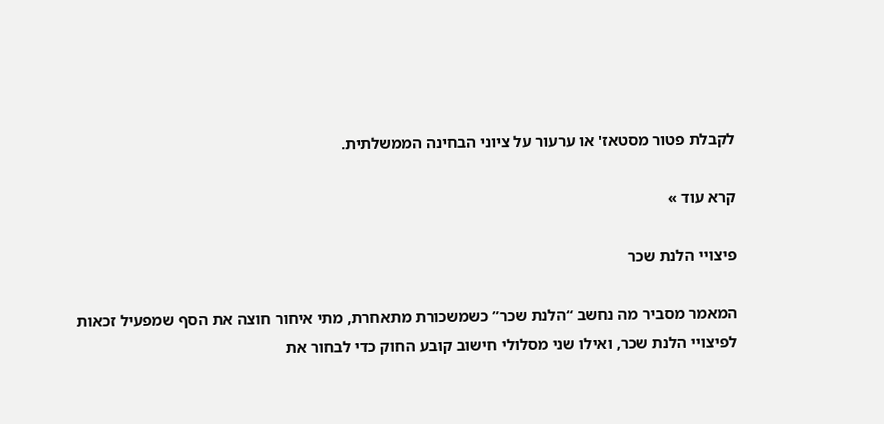לקבלת פטור מסטאז' או ערעור על ציוני הבחינה הממשלתית.

קרא עוד »

פיצויי הלנת שכר

המאמר מסביר מה נחשב “הלנת שכר” כשמשכורת מתאחרת, מתי איחור חוצה את הסף שמפעיל זכאות לפיצויי הלנת שכר, ואילו שני מסלולי חישוב קובע החוק כדי לבחור את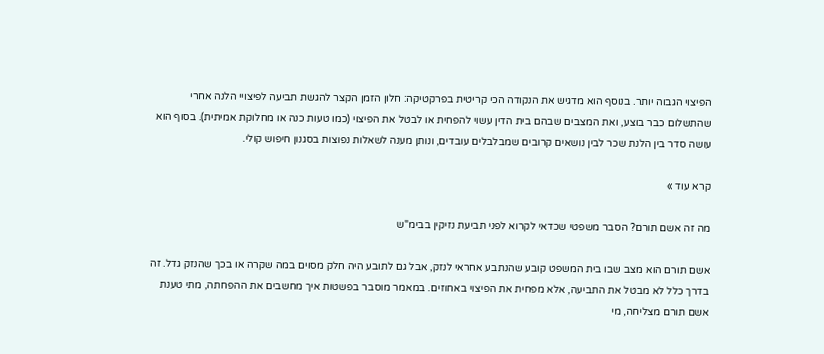הפיצוי הגבוה יותר. בנוסף הוא מדגיש את הנקודה הכי קריטית בפרקטיקה: חלון הזמן הקצר להגשת תביעה לפיצויי הלנה אחרי שהתשלום כבר בוצע, ואת המצבים שבהם בית הדין עשוי להפחית או לבטל את הפיצוי (כמו טעות כנה או מחלוקת אמיתית). בסוף הוא עושה סדר בין הלנת שכר לבין נושאים קרובים שמבלבלים עובדים, ונותן מענה לשאלות נפוצות בסגנון חיפוש קולי.

קרא עוד »

מה זה אשם תורם? הסבר משפטי שכדאי לקרוא לפני תביעת נזיקין בבימ"ש

אשם תורם הוא מצב שבו בית המשפט קובע שהנתבע אחראי לנזק, אבל גם לתובע היה חלק מסוים במה שקרה או בכך שהנזק גדל. זה בדרך כלל לא מבטל את התביעה, אלא מפחית את הפיצוי באחוזים. במאמר מוסבר בפשטות איך מחשבים את ההפחתה, מתי טענת אשם תורם מצליחה, מי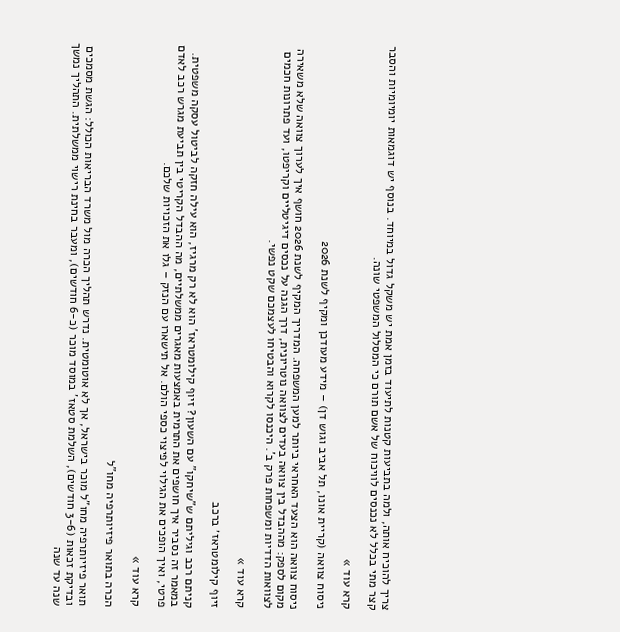צריך להוכיח אותה, ולמה בתביעות קטנות לתיעוד בזמן אמת יש משקל גדול במיוחד. בנוסף יש דוגמאות יומיומיות והסבר קצר מתי בכלל לא נכנסים לוויכוח של אשם תורם כי המסלול המשפטי שונה.

קרא עוד »

ניסוח צוואה (קריית אונו, תל אביב וגוש דן) – מידע מעודכן ומקיף לשנת 2026

ניסוח צוואה הוא הצעד האחראי ביותר למען המשפחה. המדריך המקיף לשנת 2026 חושף איך לערוך צוואה שלא משאירה מקום לספק: מההבדל בין צוואה בעדים לצוואה נוטריונית, דרך הגנה על נכסים דיגיטליים וקריפטו, ועד פתרונות חכמים לצוואות הדדיות ומשפחות פרק ב'. היכנסו לקרוא והבטיחו לעצמכם שקט נפשי.

קרא עוד »

זיוף קילומטראז׳ ברכב

קניתם רכב וגיליתם ש"שיחקו" עם השעון? זיוף קילומטראז' הוא לא רק מרגיז, הוא עילה חזקה לביטול עסקה משפטית. במאמר זה נסביר איך חושפים את התרמית באמצעות מאגרים ממשלתיים, מה ההבדל הקריטי בין תביעת מגרש רכב לאדם פרטי, ואיך הופכים את הגילוי לפיצוי כספי הולם. אל תישארו עם הנזק – גלו את הזכויות שלכם.

קרא עוד »

הכרה בתואר פיזיותרפיה מחו"ל

תואר פיזיותרפיה מחו"ל מוכר בישראל, אך לא אוטומטית. נדרש תהליך הכרה מול משרד הבריאות הכולל: הגשת מסמכים ובדיקת זכאות (3-6 חודשים), השלמת סטאז' במוסד מוכר (כ-6 חודשים), ומעבר בחינת רישוי ממשלתית. התהליך נמשך שנה עד שנה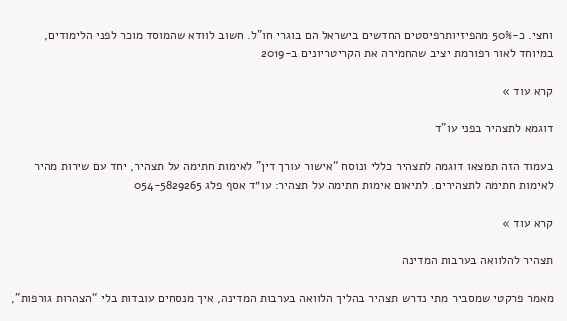וחצי. כ-50% מהפיזיותרפיסטים החדשים בישראל הם בוגרי חו"ל. חשוב לוודא שהמוסד מוכר לפני הלימודים, במיוחד לאור רפורמת יציב שהחמירה את הקריטריונים ב-2019

קרא עוד »

דוגמא לתצהיר בפני עו"ד

בעמוד הזה תמצאו דוגמה לתצהיר כללי ונוסח “אישור עורך דין” לאימות חתימה על תצהיר, יחד עם שירות מהיר לאימות חתימה לתצהירים. לתיאום אימות חתימה על תצהיר: עו״ד אסף פלג 054-5829265

קרא עוד »

תצהיר להלוואה בערבות המדינה

מאמר פרקטי שמסביר מתי נדרש תצהיר בהליך הלוואה בערבות המדינה, איך מנסחים עובדות בלי “הצהרות גורפות”,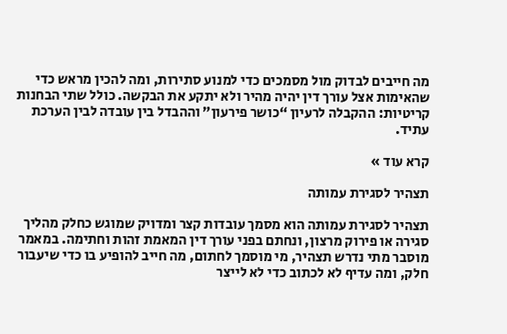מה חייבים לבדוק מול מסמכים כדי למנוע סתירות, ומה להכין מראש כדי שהאימות אצל עורך דין יהיה מהיר ולא יתקע את הבקשה. כולל שתי הבחנות קריטיות: ההקבלה לרעיון “כושר פירעון” וההבדל בין עובדה לבין הערכת עתיד.

קרא עוד »

תצהיר לסגירת עמותה

תצהיר לסגירת עמותה הוא מסמך עובדות קצר ומדויק שמוגש כחלק מהליך סגירה או פירוק מרצון, ונחתם בפני עורך דין המאמת זהות וחתימה. במאמר מוסבר מתי נדרש תצהיר, מי מוסמך לחתום, מה חייב להופיע בו כדי שיעבור חלק, ומה עדיף לא לכתוב כדי לא לייצר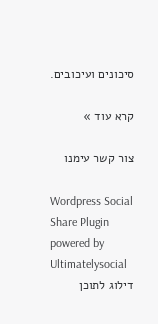סיכונים ועיכובים.

קרא עוד »

צור קשר עימנו

Wordpress Social Share Plugin powered by Ultimatelysocial
דילוג לתוכן